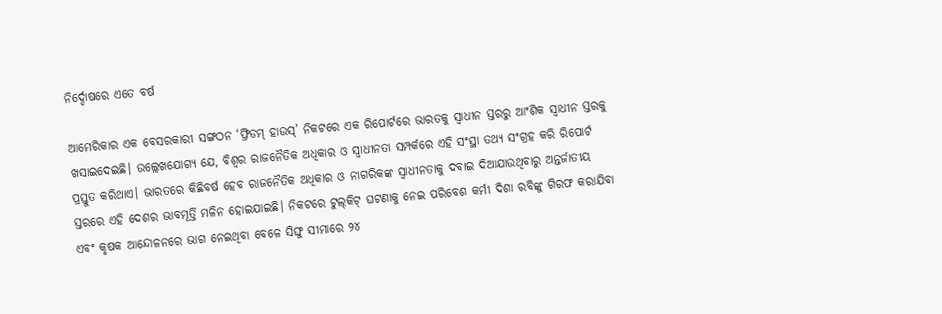ନିର୍ଦ୍ଦୋଷରେ ଏତେ ବର୍ଷ

ଆମେରିକାର ଏକ ବେସରକାରୀ ସଙ୍ଗଠନ ‘ଫ୍ରିଡମ୍‌ ହାଉସ୍‌’ ନିକଟରେ ଏକ ରିପୋର୍ଟରେ ଭାରତକୁ ସ୍ବାଧୀନ ସ୍ତରରୁ ଆଂଶିକ ସ୍ବାଧୀନ ସ୍ତରକୁ ଖସାଇଦେଇଛି। ଉଲ୍ଲେଖଯୋଗ୍ୟ ଯେ, ବିଶ୍ୱର ରାଜନୈତିକ ଅଧିକାର ଓ ସ୍ବାଧୀନତା ସମ୍ପର୍କରେ ଏହି ସଂସ୍ଥା ତଥ୍ୟ ସଂଗ୍ରହ କରି ରିପୋର୍ଟ ପ୍ରସ୍ତୁତ କରିଥାଏ। ଭାରତରେ କିଛିବର୍ଷ ହେବ ରାଜନୈତିକ ଅଧିକାର ଓ ନାଗରିକଙ୍କ ସ୍ବାଧୀନତାକୁ ଦବାଇ ଦିଆଯାଉଥିବାରୁ ଅନ୍ତର୍ଜାତୀୟ ସ୍ତରରେ ଏହି ଦେଶର ଭାବମୂର୍ତ୍ତି ମଳିନ ହୋଇଯାଇଛି। ନିକଟରେ ଟୁଲ୍‌କିଟ୍‌ ଘଟଣାକୁ ନେଇ ପରିବେଶ କର୍ମୀ ଦିଶା ରବିଙ୍କୁ ଗିରଫ କରାଯିବା ଏବଂ କୃଷକ ଆନ୍ଦୋଳନରେ ଭାଗ ନେଇଥିବା ବେଳେ ସିଙ୍ଘୁ ସୀମାରେ ୨୪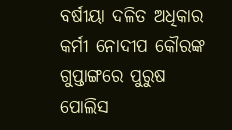ବର୍ଷୀୟା ଦଳିତ ଅଧିକାର କର୍ମୀ ନୋଦୀପ କୌରଙ୍କ ଗୁପ୍ତାଙ୍ଗରେ ପୁରୁଷ ପୋଲିସ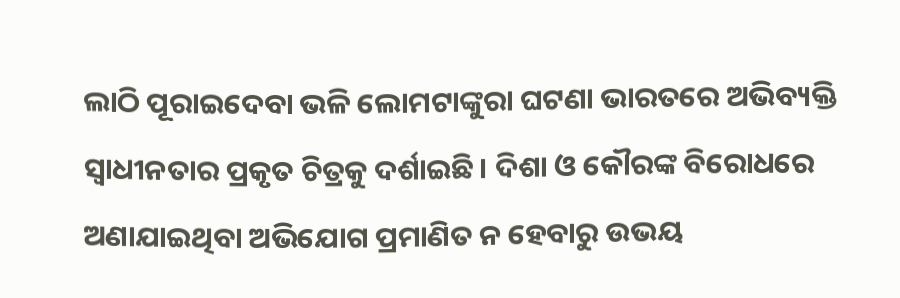ଲାଠି ପୂରାଇଦେବା ଭଳି ଲୋମଟାଙ୍କୁରା ଘଟଣା ଭାରତରେ ଅଭିବ୍ୟକ୍ତି ସ୍ବାଧୀନତାର ପ୍ରକୃତ ଚିତ୍ରକୁ ଦର୍ଶାଇଛି। ଦିଶା ଓ କୌରଙ୍କ ବିରୋଧରେ ଅଣାଯାଇଥିବା ଅଭିଯୋଗ ପ୍ରମାଣିତ ନ ହେବାରୁ ଉଭୟ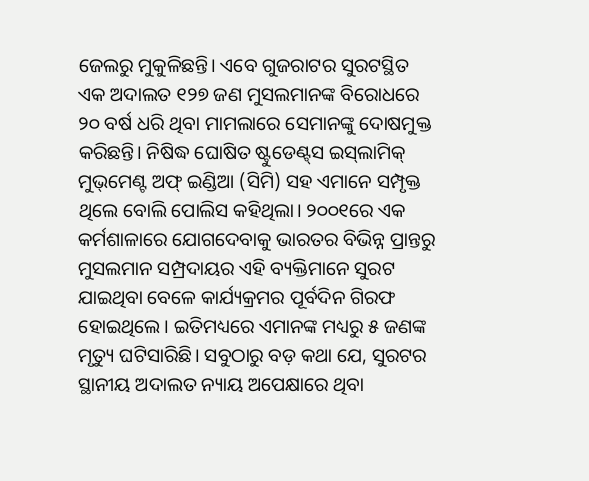ଜେଲରୁ ମୁକୁଳିଛନ୍ତି। ଏବେ ଗୁଜରାଟର ସୁରଟସ୍ଥିତ ଏକ ଅଦାଲତ ୧୨୭ ଜଣ ମୁସଲମାନଙ୍କ ବିରୋଧରେ ୨୦ ବର୍ଷ ଧରି ଥିବା ମାମଲାରେ ସେମାନଙ୍କୁ ଦୋଷମୁକ୍ତ କରିଛନ୍ତି। ନିଷିଦ୍ଧ ଘୋଷିତ ଷ୍ଟୁଡେଣ୍ଟ୍‌ସ ଇସ୍‌ଲାମିକ୍‌ ମୁଭ୍‌ମେଣ୍ଟ ଅଫ୍‌ ଇଣ୍ଡିଆ (ସିମି) ସହ ଏମାନେ ସମ୍ପୃକ୍ତ ଥିଲେ ବୋଲି ପୋଲିସ କହିଥିଲା। ୨୦୦୧ରେ ଏକ କର୍ମଶାଳାରେ ଯୋଗଦେବାକୁ ଭାରତର ବିଭିନ୍ନ ପ୍ରାନ୍ତରୁ ମୁସଲମାନ ସମ୍ପ୍ରଦାୟର ଏହି ବ୍ୟକ୍ତିମାନେ ସୁରଟ ଯାଇଥିବା ବେଳେ କାର୍ଯ୍ୟକ୍ରମର ପୂର୍ବଦିନ ଗିରଫ ହୋଇଥିଲେ। ଇତିମଧ୍ୟରେ ଏମାନଙ୍କ ମଧ୍ୟରୁ ୫ ଜଣଙ୍କ ମୃତ୍ୟୁ ଘଟିସାରିଛି। ସବୁଠାରୁ ବଡ଼ କଥା ଯେ, ସୁରଟର ସ୍ଥାନୀୟ ଅଦାଲତ ନ୍ୟାୟ ଅପେକ୍ଷାରେ ଥିବା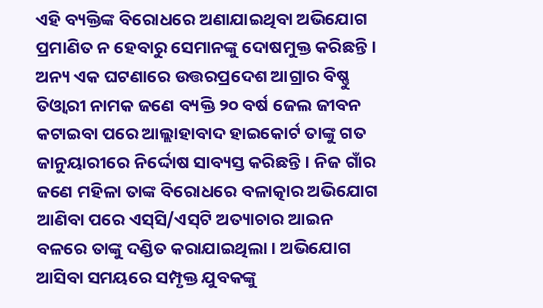ଏହି ବ୍ୟକ୍ତିଙ୍କ ବିରୋଧରେ ଅଣାଯାଇଥିବା ଅଭିଯୋଗ ପ୍ରମାଣିତ ନ ହେବାରୁ ସେମାନଙ୍କୁ ଦୋଷମୁକ୍ତ କରିଛନ୍ତି। ଅନ୍ୟ ଏକ ଘଟଣାରେ ଉତ୍ତରପ୍ରଦେଶ ଆଗ୍ରାର ବିଷ୍ଣୁ ତିଓ୍ବାରୀ ନାମକ ଜଣେ ବ୍ୟକ୍ତି ୨୦ ବର୍ଷ ଜେଲ ଜୀବନ କଟାଇବା ପରେ ଆଲ୍ଲାହାବାଦ ହାଇକୋର୍ଟ ତାଙ୍କୁ ଗତ ଜାନୁୟାରୀରେ ନିର୍ଦ୍ଦୋଷ ସାବ୍ୟସ୍ତ କରିଛନ୍ତି। ନିଜ ଗାଁର ଜଣେ ମହିଳା ତାଙ୍କ ବିରୋଧରେ ବଳାତ୍କାର ଅଭିଯୋଗ ଆଣିବା ପରେ ଏସ୍‌ସି/ଏସ୍‌ଟି ଅତ୍ୟାଚାର ଆଇନ ବଳରେ ତାଙ୍କୁ ଦଣ୍ଡିତ କରାଯାଇଥିଲା। ଅଭିଯୋଗ ଆସିବା ସମୟରେ ସମ୍ପୃକ୍ତ ଯୁବକଙ୍କୁ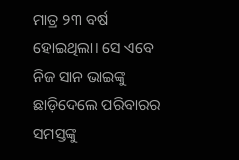ମାତ୍ର ୨୩ ବର୍ଷ ହୋଇଥିଲା। ସେ ଏବେ ନିଜ ସାନ ଭାଇଙ୍କୁ ଛାଡ଼ିଦେଲେ ପରିବାରର ସମସ୍ତଙ୍କୁ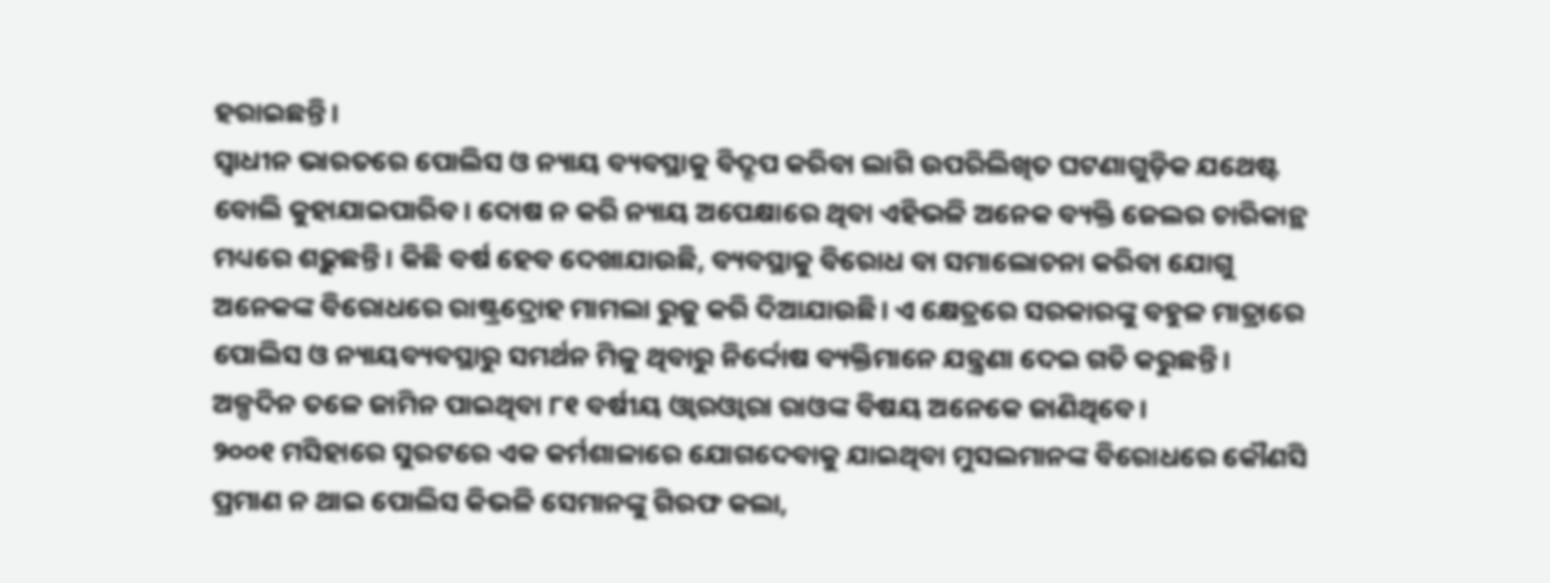ହରାଇଛନ୍ତି।
ସ୍ବାଧୀନ ଭାରତରେ ପୋଲିସ ଓ ନ୍ୟାୟ ବ୍ୟବସ୍ଥାକୁ ବିଦ୍ରୂପ କରିବା ଲାଗି ଉପରିଲିଖିତ ଘଟଣାଗୁଡ଼ିକ ଯଥେଷ୍ଟ ବୋଲି କୁହାଯାଇପାରିବ। ଦୋଷ ନ କରି ନ୍ୟାୟ ଅପେକ୍ଷାରେ ଥିବା ଏହିଭଳି ଅନେକ ବ୍ୟକ୍ତି ଜେଲର ଚାରିକାନ୍ଥ ମଧ୍ୟରେ ଶଢ଼ୁଛନ୍ତି। କିଛି ବର୍ଷ ହେବ ଦେଖାଯାଉଛି, ବ୍ୟବସ୍ଥାକୁ ବିରୋଧ ବା ସମାଲୋଚନା କରିବା ଯୋଗୁ ଅନେକଙ୍କ ବିରୋଧରେ ରାଷ୍ଟ୍ରଦ୍ରୋହ ମାମଲା ରୁଜୁ କରି ଦିଆଯାଉଛି। ଏ କ୍ଷେତ୍ରରେ ସରକାରଙ୍କୁ ବହୁଳ ମାତ୍ରାରେ ପୋଲିସ ଓ ନ୍ୟାୟବ୍ୟବସ୍ଥାରୁ ସମର୍ଥନ ମିଳୁ ଥିବାରୁ ନିର୍ଦ୍ଦୋଷ ବ୍ୟକ୍ତିମାନେ ଯନ୍ତ୍ରଣା ଦେଇ ଗତି କରୁଛନ୍ତି। ଅଳ୍ପଦିନ ତଳେ ଜାମିନ ପାଇଥିବା ୮୧ ବର୍ଷୀୟ ଓ୍ବାରଓ୍ବାରା ରାଓଙ୍କ ବିଷୟ ଅନେକେ ଜାଣିଥିବେ।
୨୦୦୧ ମସିହାରେ ସୁରଟରେ ଏକ କର୍ମଶାଳାରେ ଯୋଗଦେବାକୁ ଯାଇଥିବା ମୁସଲମାନଙ୍କ ବିରୋଧରେ କୌଣସି ପ୍ରମାଣ ନ ଥାଇ ପୋଲିସ କିଭଳି ସେମାନଙ୍କୁ ଗିରଫ କଲା,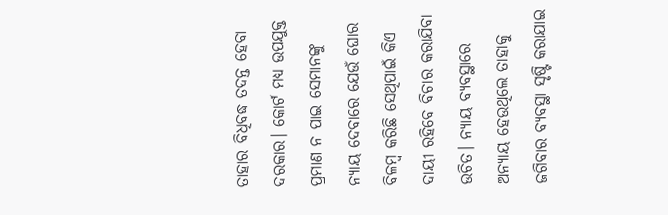ତାହାର ବିଧିବଦ୍ଧ ତଦନ୍ତ ହେବା ଦରକାର। କୋର୍ଟ ମଧ୍ୟ ଉପଯୁକ୍ତ ପ୍ରମାଣ ନ ପାଇ ସେମାନଙ୍କୁ ନ୍ୟାୟ ଦେବାରେ ଯେଉଁ ଘୋର ବିଳମ୍ବ କରିଛି ସେଥିପାଇଁ କିଏ ଦାୟୀ ରହିବେ ବିଚାର କରାଯିବା ଉଚିତ। ନ୍ୟାୟ ବ୍ୟବସ୍ଥାରେ ଅନ୍ୟାୟ ହେଉଥିଲେ ତାହାକୁ ଜଗିବାର ବ୍ୟବସ୍ଥା ସୃଷ୍ଟି କରାଯାଇ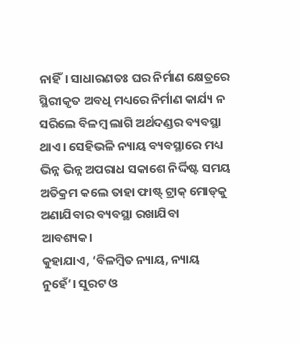ନାହିଁ। ସାଧାରଣତଃ ଘର ନିର୍ମାଣ କ୍ଷେତ୍ରରେ ସ୍ଥିରୀକୃତ ଅବଧି ମଧ୍ୟରେ ନିର୍ମାଣ କାର୍ଯ୍ୟ ନ ସରିଲେ ବିଳମ୍ବ ଲାଗି ଅର୍ଥଦଣ୍ଡର ବ୍ୟବସ୍ଥା ଥାଏ। ସେହିଭଳି ନ୍ୟାୟ ବ୍ୟବସ୍ଥାରେ ମଧ୍ୟ ଭିନ୍ନ ଭିନ୍ନ ଅପରାଧ ସକାଶେ ନିର୍ଦ୍ଦିଷ୍ଟ ସମୟ ଅତିକ୍ରମ କଲେ ତାହା ଫାଷ୍ଟ୍‌ ଟ୍ରାକ୍‌ ମୋଡ୍‌କୁ ଅଣାଯିବାର ବ୍ୟବସ୍ଥା ରଖାଯିବା ଆବଶ୍ୟକ।
କୁହାଯାଏ, ‘ବିଳମ୍ବିତ ନ୍ୟାୟ, ନ୍ୟାୟ ନୁହେଁ’। ସୁରଟ ଓ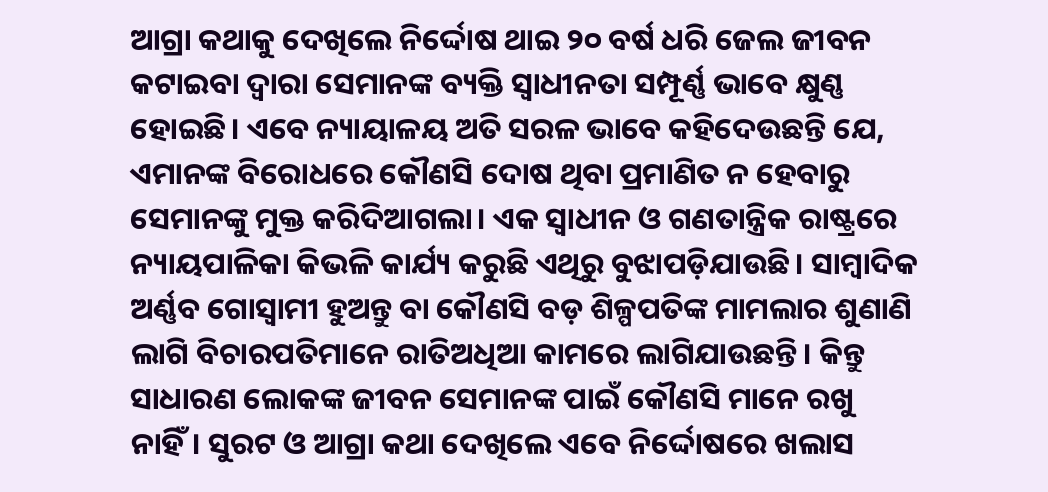ଆଗ୍ରା କଥାକୁ ଦେଖିଲେ ନିର୍ଦ୍ଦୋଷ ଥାଇ ୨୦ ବର୍ଷ ଧରି ଜେଲ ଜୀବନ କଟାଇବା ଦ୍ୱାରା ସେମାନଙ୍କ ବ୍ୟକ୍ତି ସ୍ବାଧୀନତା ସମ୍ପୂର୍ଣ୍ଣ ଭାବେ କ୍ଷୁଣ୍ଣ ହୋଇଛି। ଏବେ ନ୍ୟାୟାଳୟ ଅତି ସରଳ ଭାବେ କହିଦେଉଛନ୍ତି ଯେ, ଏମାନଙ୍କ ବିରୋଧରେ କୌଣସି ଦୋଷ ଥିବା ପ୍ରମାଣିତ ନ ହେବାରୁ ସେମାନଙ୍କୁ ମୁକ୍ତ କରିଦିଆଗଲା। ଏକ ସ୍ବାଧୀନ ଓ ଗଣତାନ୍ତ୍ରିକ ରାଷ୍ଟ୍ରରେ ନ୍ୟାୟପାଳିକା କିଭଳି କାର୍ଯ୍ୟ କରୁଛି ଏଥିରୁ ବୁଝାପଡ଼ିଯାଉଛି। ସାମ୍ବାଦିକ ଅର୍ଣ୍ଣବ ଗୋସ୍ବାମୀ ହୁଅନ୍ତୁ ବା କୌଣସି ବଡ଼ ଶିଳ୍ପପତିଙ୍କ ମାମଲାର ଶୁଣାଣି ଲାଗି ବିଚାରପତିମାନେ ରାତିଅଧିଆ କାମରେ ଲାଗିଯାଉଛନ୍ତି। କିନ୍ତୁ ସାଧାରଣ ଲୋକଙ୍କ ଜୀବନ ସେମାନଙ୍କ ପାଇଁ କୌଣସି ମାନେ ରଖୁ ନାହିଁ। ସୁରଟ ଓ ଆଗ୍ରା କଥା ଦେଖିଲେ ଏବେ ନିର୍ଦ୍ଦୋଷରେ ଖଲାସ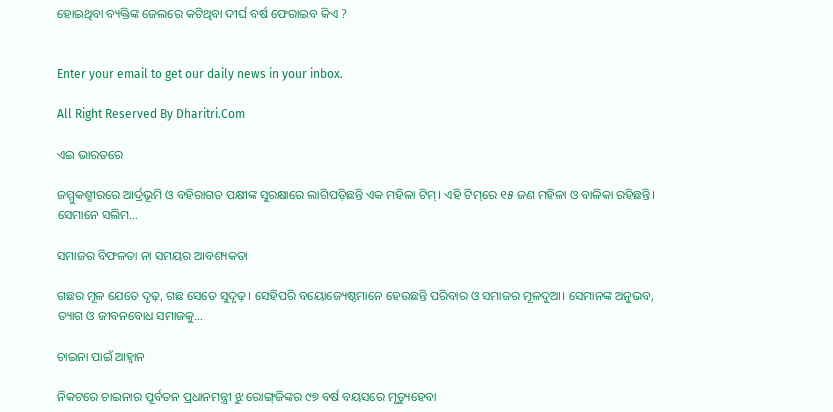ହୋଇଥିବା ବ୍ୟକ୍ତିଙ୍କ ଜେଲରେ କଟିଥିବା ଦୀର୍ଘ ବର୍ଷ ଫେରାଇବ କିଏ ?


Enter your email to get our daily news in your inbox.

All Right Reserved By Dharitri.Com

ଏଇ ଭାରତରେ

ଜମ୍ମୁକଶ୍ମୀରରେ ଆର୍ଦ୍ରଭୂମି ଓ ବହିରାଗତ ପକ୍ଷୀଙ୍କ ସୁରକ୍ଷାରେ ଲାଗିପଡ଼ିଛନ୍ତି ଏକ ମହିଳା ଟିମ୍‌। ଏହି ଟିମ୍‌ରେ ୧୫ ଜଣ ମହିଳା ଓ ବାଳିକା ରହିଛନ୍ତି। ସେମାନେ ସଲିମ…

ସମାଜର ବିଫଳତା ନା ସମୟର ଆବଶ୍ୟକତା

ଗଛର ମୂଳ ଯେତେ ଦୃଢ଼, ଗଛ ସେତେ ସୁଦୃଢ଼। ସେହିପରି ବୟୋଜ୍ୟେଷ୍ଠମାନେ ହେଉଛନ୍ତି ପରିବାର ଓ ସମାଜର ମୂଳଦୁଆ। ସେମାନଙ୍କ ଅନୁଭବ, ତ୍ୟାଗ ଓ ଜୀବନବୋଧ ସମାଜକୁ…

ଚାଇନା ପାଇଁ ଆହ୍ବାନ

ନିକଟରେ ଚାଇନାର ପୂର୍ବତନ ପ୍ରଧାନମନ୍ତ୍ରୀ ଝୁ ରୋଙ୍ଗ୍‌ଜିଙ୍କର ୯୭ ବର୍ଷ ବୟସରେ ମୃତ୍ୟୁହେବା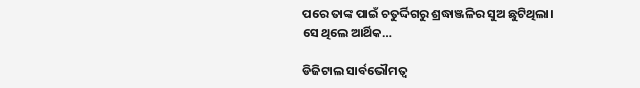ପରେ ତାଙ୍କ ପାଇଁ ଚତୁର୍ଦ୍ଦିଗରୁ ଶ୍ରଦ୍ଧାଞ୍ଜଳିର ସୁଅ ଛୁଟିଥିଲା। ସେ ଥିଲେ ଆର୍ଥିକ…

ଡିଜିଟାଲ ସାର୍ବଭୌମତ୍ୱ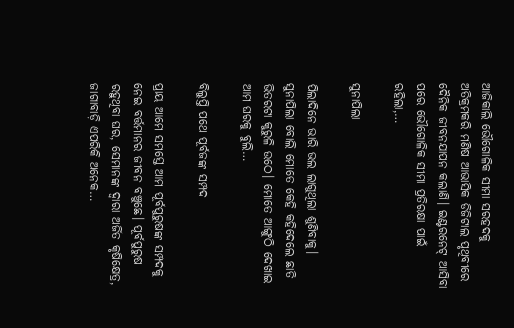ଆଜିକାଲି ଭୌଗୋଳିକ ସୀମା ସରହଦକୁ ଅତିକ୍ରମକରି ମଣିଷ ଆଭାସିକ ଡିଜିଟାଲ ପୃଥିବୀରେ ଦୈନିକ ଜୀବନଯାପନ କଲାଣି। ଇଣ୍ଟରନେଟ୍‌ ଆସିବା ପରେ ଭୌଗୋଳିକ ସୀମା ପ୍ରତିରକ୍ଷା ପାଇଁ ରହିଲା,…

ସୁନାପିଲା

ପିଲାଦିନେ ଭାରି ଭଲ ଲାଗୁଥିଲା ଶୁଣିବାକୁ। ସୁନାପିଲା ବୋଲି ମୋତେ କେହି କହିଦେଲେ ଛାତି ଭିତରଟା କୁରୁଳି ଉଠେ। ମୋତେ ଆଙ୍ଗୁଠି ଦେଖାଇ ଆମ ଘରକୁ ବୁଲି…

ବିଲୁପ୍ତି ପଥେ ପୂର୍ବଜଙ୍କ ସମ୍ପଦ

ପ୍ରାୟ ଆମେ ସମସ୍ତେ ଆମ ପୂର୍ବପୁରୁଷଙ୍କ ସମ୍ପଦକୁ ନେଇ ବର୍ତ୍ତମାନର ଜୀବନ ବଞ୍ଚୁଛେ। ପୂର୍ବପୁରୁଷ ରହୁଥିବା ଘର, ସେମାନଙ୍କ ଦ୍ୱାରା ଅର୍ଜିତ କୃଷିକ୍ଷେତ୍ର, ଜାଗାବାଡ଼ି ଏପରିକି ଅନେକ…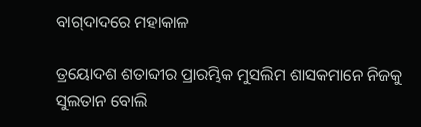ବାଗ୍‌ଦାଦରେ ମହାକାଳ

ତ୍ରୟୋଦଶ ଶତାବ୍ଦୀର ପ୍ରାରମ୍ଭିକ ମୁସଲିମ ଶାସକମାନେ ନିଜକୁ ସୁଲତାନ ବୋଲି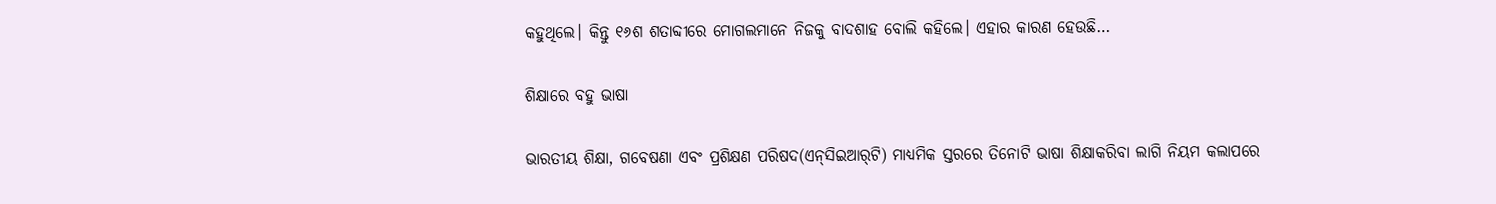କହୁଥିଲେ। କିନ୍ତୁ ୧୬ଶ ଶତାବ୍ଦୀରେ ମୋଗଲମାନେ ନିଜକୁ ବାଦଶାହ ବୋଲି କହିଲେ। ଏହାର କାରଣ ହେଉଛି…

ଶିକ୍ଷାରେ ବହୁ ଭାଷା

ଭାରତୀୟ ଶିକ୍ଷା, ଗବେଷଣା ଏବଂ ପ୍ରଶିକ୍ଷଣ ପରିଷଦ(ଏନ୍‌ସିଇଆର୍‌ଟି) ମାଧ୍ୟମିକ ସ୍ତରରେ ତିନୋଟି ଭାଷା ଶିକ୍ଷାକରିବା ଲାଗି ନିୟମ କଲାପରେ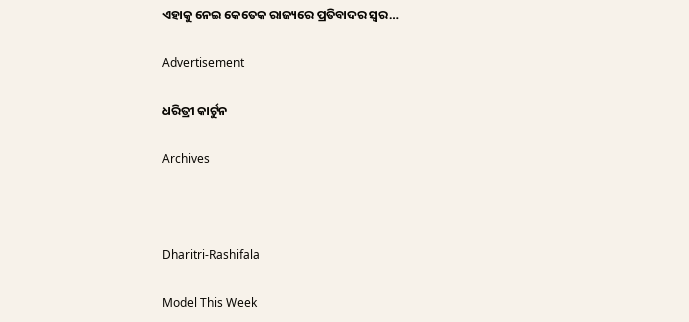ଏହାକୁ ନେଇ କେତେକ ରାଜ୍ୟରେ ପ୍ରତିବାଦର ସ୍ବର…

Advertisement

ଧରିତ୍ରୀ କାର୍ଟୁନ

Archives



Dharitri-Rashifala

Model This Week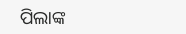ପିଲାଙ୍କ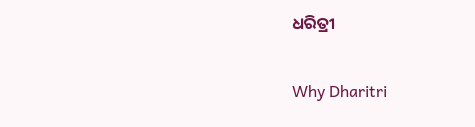ଧରିତ୍ରୀ

Why Dharitri